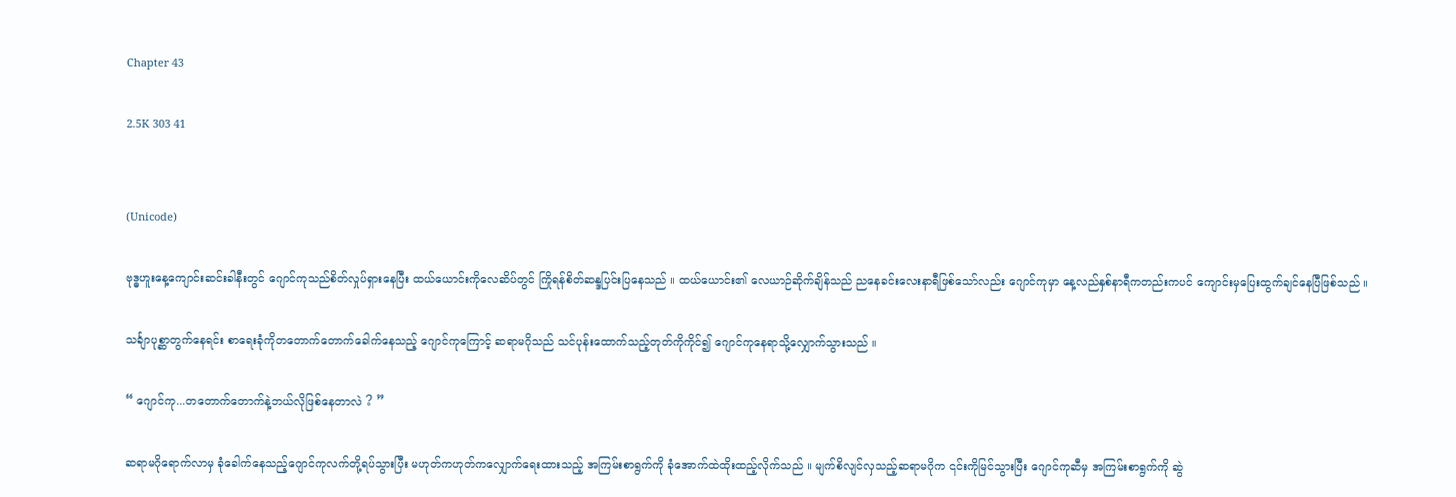Chapter 43

2.5K 303 41


(Unicode)

ဗုဒ္ဓဟူးနေ့ကျောင်းဆင်းခါနီးတွင် ဂျောင်ကုသည်စိတ်လှုပ်ရှားနေပြီး ထယ်ယောင်းကိုလေဆိပ်တွင် ကြိုရန်စိတ်ဆန္ဒပြင်းပြနေသည် ။ ထယ်ယောင်း၏ လေယာဉ်ဆိုက်ချိန်သည် ညနေခင်းလေးနာရီဖြစ်သော်လည်း ဂျောင်ကုမှာ နေ့လည်နှစ်နာရီကတည်းကပင် ကျောင်းမှပြေးထွက်ချင်နေပြီဖြစ်သည် ။

သင်္ချာပုစ္ဆာတွက်နေရင်း စာရေးခုံကိုတတောက်တောက်ခေါက်နေသည့် ဂျောင်ကုကြောင့် ဆရာမဂိုသည် သင်ပုန်းထောက်သည့်တုတ်ကိုကိုင်၍ ဂျောင်ကုနေရာသို့လျှောက်သွားသည် ။

“ ဂျောင်ကု...တတောက်တောက်နဲ့ဘယ်လိုဖြစ်နေတာလဲ ? ”

ဆရာမဂိုရောက်လာမှ ခုံခေါက်နေသည့်ဂျောင်ကုလက်တို့ရပ်သွားပြီး မဟုတ်ကဟုတ်ကလျှောက်ရေးထားသည့် အကြမ်းစာရွက်ကို ခုံအောက်ထဲထိုးထည့်လိုက်သည် ။ မျက်စိလျင်လှသည့်ဆရာမဂိုက ၎င်းကိုမြင်သွားပြီး ဂျောင်ကုဆီမှ အကြမ်းစာရွက်ကို ဆွဲ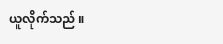ယူလိုက်သည် ။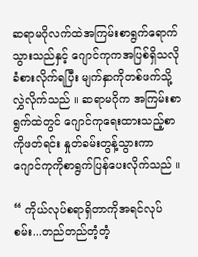ဆရာမဂိုလက်ထဲအကြမ်းစာရွက်ရောက်သွားသည်နှင့် ဂျောင်ကုကအပြစ်ရှိသလိုခံစားလိုက်ရပြီး မျက်နှာကိုတစ်ဖက်သို့လွှဲလိုက်သည် ။ ဆရာမဂိုက အကြမ်းစာရွက်ထဲတွင် ဂျောင်ကုရေးထားသည့်စာကိုဖတ်ရင်း နှုတ်ခမ်းတွန့်သွားကာ ဂျောင်ကုကိုစာရွက်ပြန်ပေးလိုက်သည် ။

“ ကိုယ်လုပ်စရာရှိတာကိုအရင်လုပ်စမ်း...တည်တည်တံ့တံ့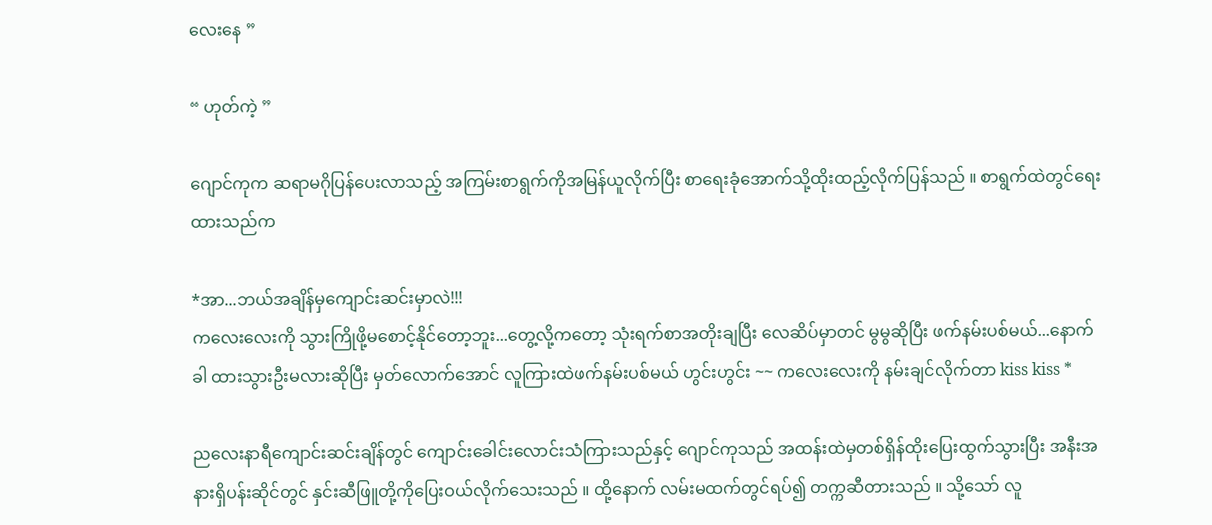လေးနေ ”

“ ဟုတ်ကဲ့ ”

ဂျောင်ကုက ဆရာမဂိုပြန်ပေးလာသည့် အကြမ်းစာရွက်ကိုအမြန်ယူလိုက်ပြီး စာရေးခုံအောက်သို့ထိုးထည့်လိုက်ပြန်သည် ။ စာရွက်ထဲတွင်ရေးထားသည်က

*အာ...ဘယ်အချိန်မှကျောင်းဆင်းမှာလဲ!!!
ကလေးလေးကို သွားကြိုဖို့မစောင့်နိုင်တော့ဘူး...တွေ့လို့ကတော့ သုံးရက်စာအတိုးချပြီး လေဆိပ်မှာတင် မွမွဆိုပြီး ဖက်နမ်းပစ်မယ်...နောက်ခါ ထားသွားဦးမလားဆိုပြီး မှတ်လောက်အောင် လူကြားထဲဖက်နမ်းပစ်မယ် ဟွင်းဟွင်း ~~ ကလေးလေးကို နမ်းချင်လိုက်တာ kiss kiss *

ညလေးနာရီကျောင်းဆင်းချိန်တွင် ကျောင်းခေါင်းလောင်းသံကြားသည်နှင့် ဂျောင်ကုသည် အထန်းထဲမှတစ်ရှိန်ထိုးပြေးထွက်သွားပြီး အနီးအနားရှိပန်းဆိုင်တွင် နှင်းဆီဖြူတို့ကိုပြေးဝယ်လိုက်သေးသည် ။ ထို့နောက် လမ်းမထက်တွင်ရပ်၍ တက္ကဆီတားသည် ။ သို့သော် လူ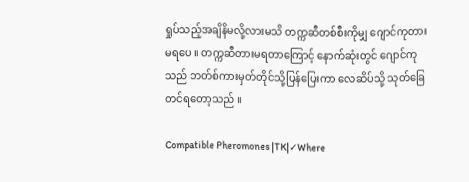ရှုပ်သည့်အချိနိမလို့လားမသိ တက္ကဆီတစ်စီးကိုမျှ ဂျောင်ကုတားမရပေ ။ တက္ကဆီတားမရတာကြောင့် နောက်ဆုံးတွင် ဂျောင်ကုသည် ဘတ်စ်ကားမှတ်တိုင်သို့ပြန်ပြေးကာ လေဆိပ်သို့ သုတ်ခြေတင်ရတော့သည် ။

Compatible Pheromones |TK|✓Where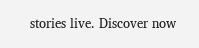stories live. Discover now